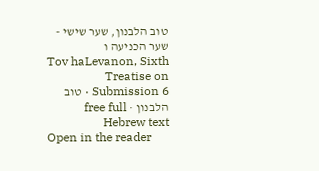טוב הלבנון, שער שישי - שער הכניעה ו
Tov haLevanon, Sixth Treatise on Submission 6 · טוב הלבנון · free full Hebrew text
Open in the reader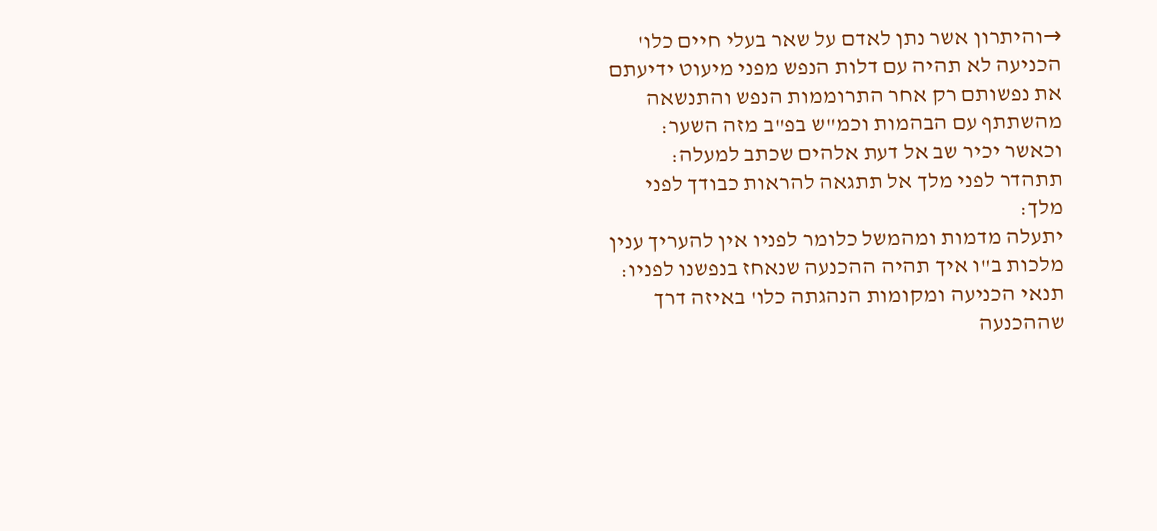→והיתרון אשר נתן לאדם על שאר בעלי חיים כלו' הכניעה לא תהיה עם דלות הנפש מפני מיעוט ידיעתם את נפשותם רק אחר התרוממות הנפש והתנשאה מהשתתף עם הבהמות וכמ"ש בפ"ב מזה השער:
וכאשר יכיר שב אל דעת אלהים שכתב למעלה:
תתהדר לפני מלך אל תתגאה להראות כבודך לפני מלך:
יתעלה מדמות ומהמשל כלומר לפניו אין להעריך ענין מלכות ב"ו איך תהיה ההכנעה שנאחז בנפשנו לפניו:
תנאי הכניעה ומקומות הנהגתה כלו' באיזה דרך שההכנעה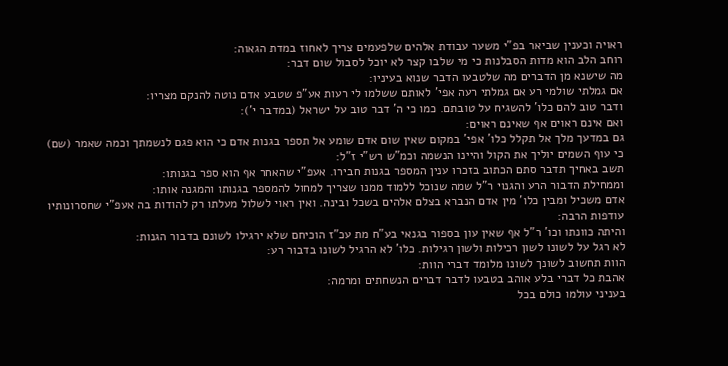ראויה וכענין שביאר בפ"י משער עבודת אלהים שלפעמים צריך לאחוז במדת הגאוה:
רוחב הלב הוא מדות הסבלנות כי מי שלבו קצר לא יוכל לסבול שום דבר:
מה שישנא מן הדברים מה שלטבעו הדבר שנוא בעיניו:
אם גמלתי שולמי רע אם גמלתי רעה אפי' לאותם ששלמו לי רעות אע"פ שטבע אדם נוטה להנקם מצריו:
ודבר טוב להם כלו' להשגיח על טובתם. כמו כי ה' דבר טוב על ישראל (במדבר י'):
ואם אינם ראוים אף שאינם ראוים:
גם במדעך מלך אל תקלל כלו' אפי' במקום שאין שום אדם שומע אל תספר בגנות אדם כי הוא פגם לנשמתך וכמה שאמר (שם) כי עוף השמים יוליך את הקול והיינו הנשמה וכמ"ש רש"י ז"ל:
תשב באחיך תדבר סתם הכתוב בזכרו ענין המספר בגנות חבירו. אעפ"י שהאחר אף הוא ספר בגנותו:
וממחילת הדבור הרע והגנוי ר"ל שמה שנוכל ללמוד ממנו שצריך למחול להמספר בגנותו והמגנה אותו:
אדם משכיל ומבין כלו' מין אדם הנברא בצלם אלהים בשכל ובינה. ואין ראוי לשלול מעלתו רק להודות בה אעפ"י שחסרונותיו עודפות הרבה:
והיתה כוונתו וכו' ר"ל אף שאין עון בספור בגנאי בע"ח מת עכ"ז הוכיחם שלא ירגילו לשונם בדבור הגנות:
לא רגל על לשונו לשון רכילות ולשון רגילות. כלו' לא הרגיל לשונו בדבור רע:
הוות תחשוב לשונך לשונו מלומד דברי הוות:
אהבת כל דברי בלע אוהב בטבעו לדבר דברים הנשחתים ומרמה:
בעניני עולמו כולם בכל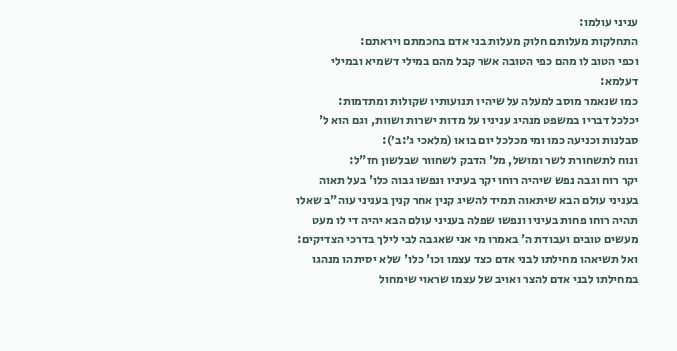עניני עולמו:
התחלקות מעלותם חלוק מעלות בני אדם בחכמתם ויראתם:
וכפי הטוב לו מהם כפי הטובה אשר קבל מהם במילי דשמיא ובמילי דעלמא:
כמו שנאמר מוסב למעלה על שיהיו תנועותיו שקולות ומתדמות:
יכלכל דבריו במשפט מנהיג עניניו על מדות ישרות ושוות, וגם הוא ל' סבלנות וכניעה כמו ומי מכלכל יום בואו (מלאכי ג׳:ב׳):
ונוח לתשחורת לשר ומושל, מל' הדבק לשחוור שבלשון חז"ל:
יקר רוח וגבה נפש שיהיה רוחו יקר בעיניו ונפשו גבוה כלו' בעל תאוה בעניני עולם הבא שיתאוה תמיד להשיג קנין אחר קנין בעניני עוה"ב שאלו תהיה רוחו פחות בעיניו ונפשו שפלה בעניני עולם הבא יהיה די לו מעט מעשים טובים ועבודת ה' באמרו מי אני שאגבה לבי לילך בדרכי הצדיקים:
ואל תשיאהו מחילתו לבני אדם כצד עצמו וכו' כלו' שלא יסיתהו מנהגו במחילתו לבני אדם להצר ואויב של עצמו שראוי שימחול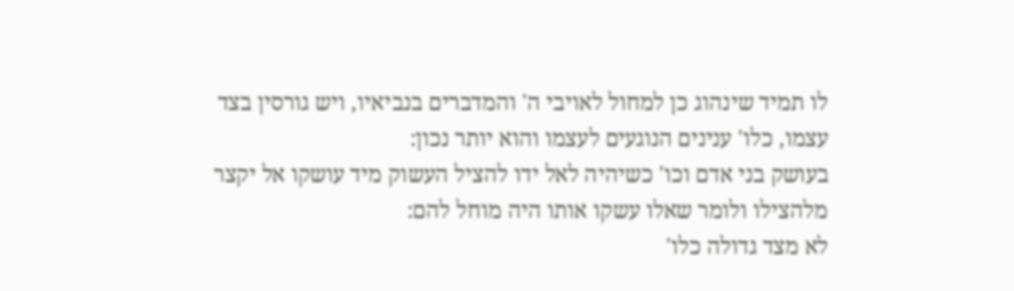לו תמיד שינהוג כן למחול לאויבי ה' והמדברים בנביאיו, ויש גורסין בצד עצמו, כלו' ענינים הנוגעים לעצמו והוא יותר נכון:
בעושק בני אדם וכו' כשיהיה לאל ידו להציל העשוק מיד עושקו אל יקצר מלהצילו ולומר שאלו עשקו אותו היה מוחל להם:
לא מצד גדולה כלו'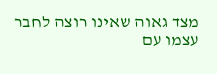מצד גאוה שאינו רוצה לחבר עצמו עם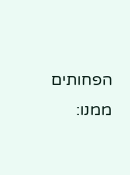הפחותים ממנו: